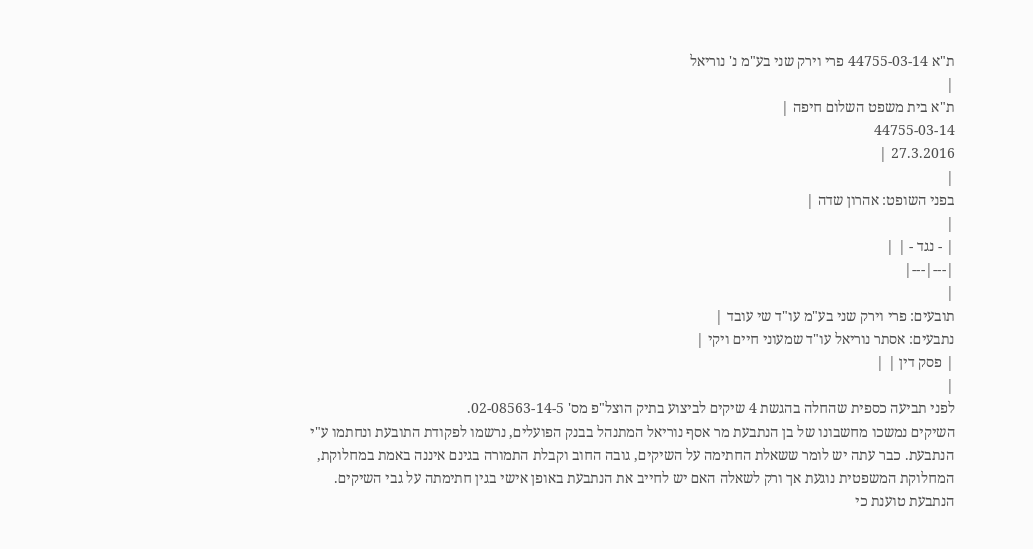ת"א 44755-03-14 פרי וירק שני בע"מ נ' נוריאל
|
ת"א בית משפט השלום חיפה |
44755-03-14
27.3.2016 |
|
בפני השופט: אהרון שדה |
|
| - נגד - | |
|---|---|
|
תובעים: פרי וירק שני בע"מ עו"ד שי עובד |
נתבעים: אסתר נוריאל עו"ד שמעוני חיים ויקי |
| פסק דין | |
|
לפני תביעה כספית שהחלה בהגשת 4 שיקים לביצוע בתיק הוצל"פ מס' 02-08563-14-5.
השיקים נמשכו מחשבונו של בן הנתבעת מר אסף נוריאל המתנהל בבנק הפועלים, נרשמו לפקודת התובעת ונחתמו ע"י הנתבעת. כבר עתה יש לומר ששאלת החתימה על השיקים, גובה החוב וקבלת התמורה בגינם איננה באמת במחלוקת, המחלוקת המשפטית נוגעת אך ורק לשאלה האם יש לחייב את הנתבעת באופן אישי בגין חתימתה על גבי השיקים.
הנתבעת טוענת כי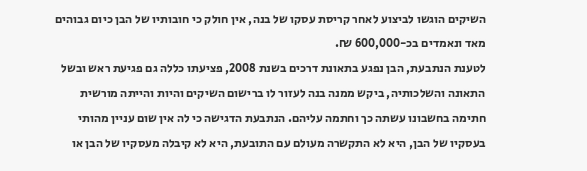השיקים הוגשו לביצוע לאחר קריסת עסקו של בנה, אין חולק כי חובותיו של הבן כיום גבוהים מאד ונאמדים בכ-600,000 ₪.
לטענת הנתבעת, הבן נפגע בתאונת דרכים בשנת 2008, פציעתו כללה גם פגיעת ראש ובשל התאונה והשלכותיה, ביקש ממנה בנה לעזור לו ברישום השיקים והיות והייתה מורשית חתימה בחשבונו עשתה כך וחתמה עליהם. הנתבעת הדגישה כי לה אין שום עניין מהותי בעסקיו של הבן, היא לא התקשרה מעולם עם התובעת, היא לא קיבלה מעסקיו של הבן או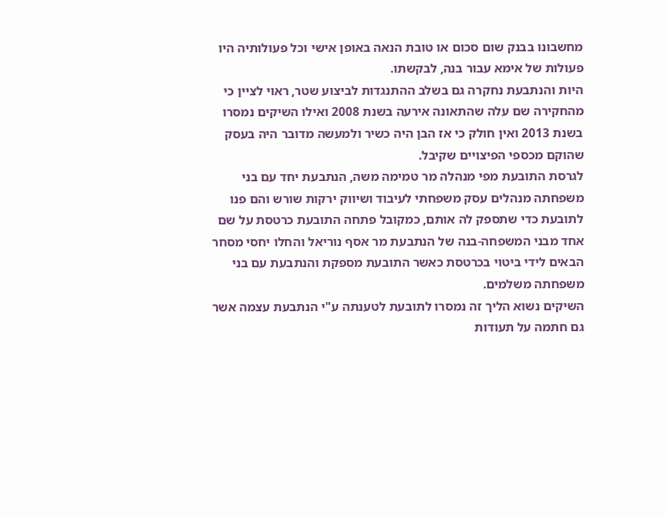מחשבונו בבנק שום סכום או טובת הנאה באופן אישי וכל פעולותיה היו פעולות של אימא עבור בנה, לבקשתו.
היות והנתבעת נחקרה גם בשלב ההתנגדות לביצוע שטר, ראוי לציין כי מהחקירה שם עלה שהתאונה אירעה בשנת 2008 ואילו השיקים נמסרו בשנת 2013 ואין חולק כי אז הבן היה כשיר ולמעשה מדובר היה בעסק שהוקם מכספי הפיצויים שקיבל.
לגרסת התובעת מפי מנהלה מר טמימה משה, הנתבעת יחד עם בני משפחתה מנהלים עסק משפחתי לעיבוד ושיווק ירקות שורש והם פנו לתובעת כדי שתספק לה אותם, כמקובל פתחה התובעת כרטסת על שם אחד מבני המשפחה-בנה של הנתבעת מר אסף נוריאל והחלו יחסי מסחר הבאים לידי ביטוי בכרטסת כאשר התובעת מספקת והנתבעת עם בני משפחתה משלמים.
השיקים נשוא הליך זה נמסרו לתובעת לטענתה ע"י הנתבעת עצמה אשר גם חתמה על תעודות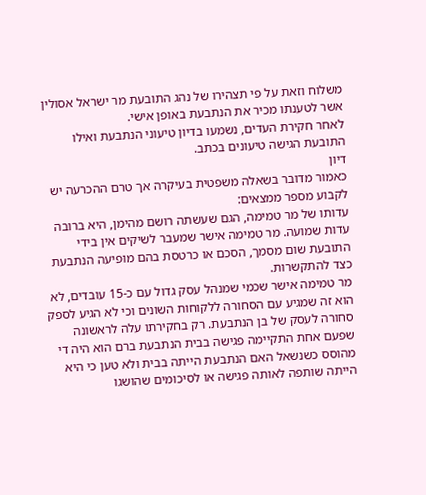משלוח וזאת על פי תצהירו של נהג התובעת מר ישראל אסולין אשר לטענתו מכיר את הנתבעת באופן אישי.
לאחר חקירת העדים, נשמעו בדיון טיעוני הנתבעת ואילו התובעת הגישה טיעונים בכתב.
דיון
כאמור מדובר בשאלה משפטית בעיקרה אך טרם ההכרעה יש לקבוע מספר ממצאים:
עדותו של מר טמימה, הגם שעשתה רושם מהימן, היא ברובה עדות שמועה. מר טמימה אישר שמעבר לשיקים אין בידי התובעת שום מסמך, הסכם או כרטסת בהם מופיעה הנתבעת כצד להתקשרות.
מר טמימה אישר שכמי שמנהל עסק גדול עם כ-15 עובדים, לא הוא זה שמגיע עם הסחורה ללקוחות השונים וכי לא הגיע לספק סחורה לעסק של בן הנתבעת. רק בחקירתו עלה לראשונה שפעם אחת התקיימה פגישה בבית הנתבעת ברם הוא היה די מהוסס כשנשאל האם הנתבעת הייתה בבית ולא טען כי היא הייתה שותפה לאותה פגישה או לסיכומים שהושגו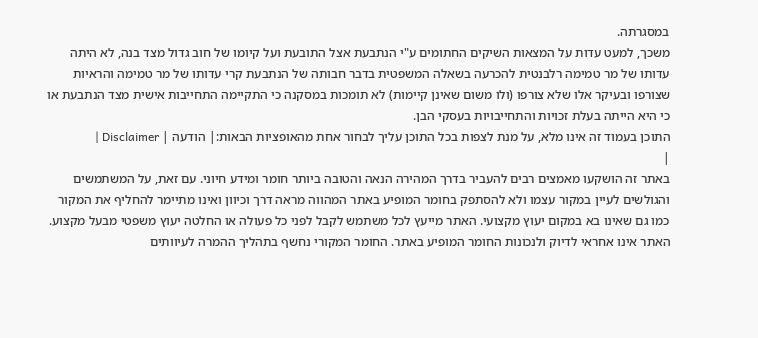במסגרתה.
משכך, למעט עדות על המצאות השיקים החתומים ע"י הנתבעת אצל התובעת ועל קיומו של חוב גדול מצד בנה, לא היתה עדותו של מר טמימה רלבנטית להכרעה בשאלה המשפטית בדבר חבותה של הנתבעת קרי עדותו של מר טמימה והראיות שצורפו ובעיקר אלו שלא צורפו (ולו משום שאינן קיימות) לא תומכות במסקנה כי התקיימה התחייבות אישית מצד הנתבעת או כי היא הייתה בעלת זכויות והתחייבויות בעסקי הבן.
התוכן בעמוד זה אינו מלא, על מנת לצפות בכל התוכן עליך לבחור אחת מהאופציות הבאות:| הודעה | Disclaimer |
|
באתר זה הושקעו מאמצים רבים להעביר בדרך המהירה הנאה והטובה ביותר חומר ומידע חיוני. עם זאת, על המשתמשים והגולשים לעיין במקור עצמו ולא להסתפק בחומר המופיע באתר המהווה מראה דרך וכיוון ואינו מתיימר להחליף את המקור כמו גם שאינו בא במקום יעוץ מקצועי. האתר מייעץ לכל משתמש לקבל לפני כל פעולה או החלטה יעוץ משפטי מבעל מקצוע. האתר אינו אחראי לדיוק ולנכונות החומר המופיע באתר. החומר המקורי נחשף בתהליך ההמרה לעיוותים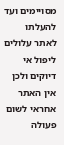מסויימים ועד להעלתו לאתר עלולים ליפול אי דיוקים ולכן אין האתר אחראי לשום פעולה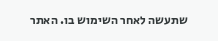שתעשה לאחר השימוש בו. האתר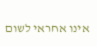אינו אחראי לשום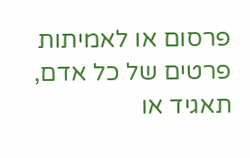פרסום או לאמיתות פרטים של כל אדם, תאגיד או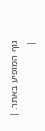גוף המופיע באתר. |
|